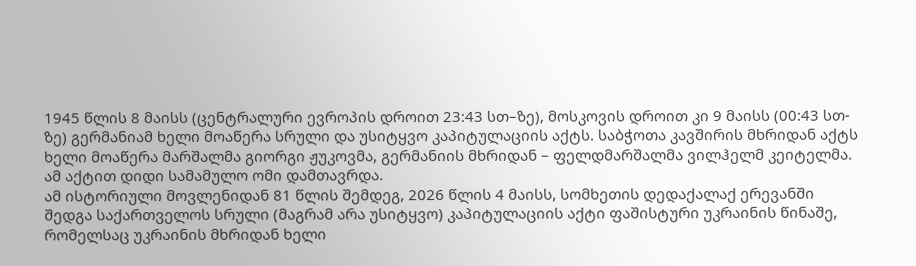1945 წლის 8 მაისს (ცენტრალური ევროპის დროით 23:43 სთ–ზე), მოსკოვის დროით კი 9 მაისს (00:43 სთ-ზე) გერმანიამ ხელი მოაწერა სრული და უსიტყვო კაპიტულაციის აქტს. საბჭოთა კავშირის მხრიდან აქტს ხელი მოაწერა მარშალმა გიორგი ჟუკოვმა, გერმანიის მხრიდან – ფელდმარშალმა ვილჰელმ კეიტელმა. ამ აქტით დიდი სამამულო ომი დამთავრდა.
ამ ისტორიული მოვლენიდან 81 წლის შემდეგ, 2026 წლის 4 მაისს, სომხეთის დედაქალაქ ერევანში შედგა საქართველოს სრული (მაგრამ არა უსიტყვო) კაპიტულაციის აქტი ფაშისტური უკრაინის წინაშე, რომელსაც უკრაინის მხრიდან ხელი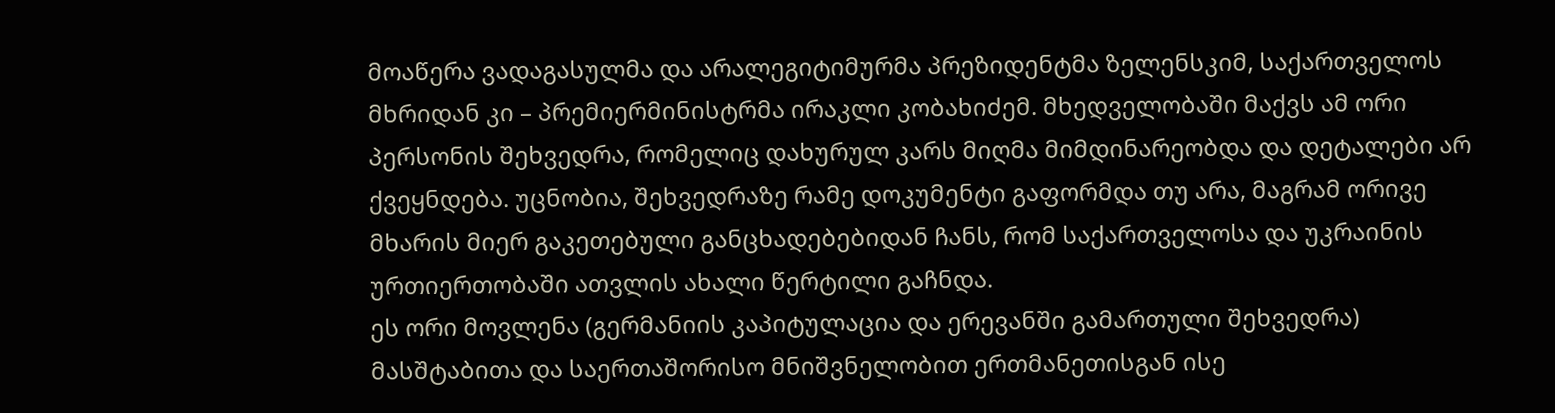მოაწერა ვადაგასულმა და არალეგიტიმურმა პრეზიდენტმა ზელენსკიმ, საქართველოს მხრიდან კი – პრემიერმინისტრმა ირაკლი კობახიძემ. მხედველობაში მაქვს ამ ორი პერსონის შეხვედრა, რომელიც დახურულ კარს მიღმა მიმდინარეობდა და დეტალები არ ქვეყნდება. უცნობია, შეხვედრაზე რამე დოკუმენტი გაფორმდა თუ არა, მაგრამ ორივე მხარის მიერ გაკეთებული განცხადებებიდან ჩანს, რომ საქართველოსა და უკრაინის ურთიერთობაში ათვლის ახალი წერტილი გაჩნდა.
ეს ორი მოვლენა (გერმანიის კაპიტულაცია და ერევანში გამართული შეხვედრა) მასშტაბითა და საერთაშორისო მნიშვნელობით ერთმანეთისგან ისე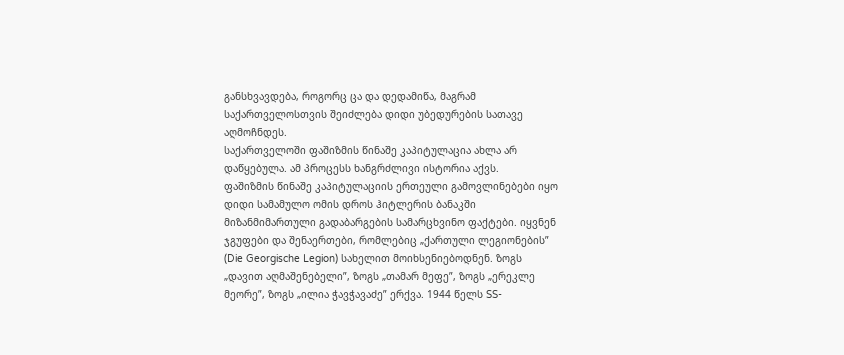განსხვავდება, როგორც ცა და დედამიწა, მაგრამ საქართველოსთვის შეიძლება დიდი უბედურების სათავე აღმოჩნდეს.
საქართველოში ფაშიზმის წინაშე კაპიტულაცია ახლა არ დაწყებულა. ამ პროცესს ხანგრძლივი ისტორია აქვს.
ფაშიზმის წინაშე კაპიტულაციის ერთეული გამოვლინებები იყო დიდი სამამულო ომის დროს ჰიტლერის ბანაკში მიზანმიმართული გადაბარგების სამარცხვინო ფაქტები. იყვნენ ჯგუფები და შენაერთები, რომლებიც „ქართული ლეგიონების” (Die Georgische Legion) სახელით მოიხსენიებოდნენ. ზოგს „დავით აღმაშენებელი”, ზოგს „თამარ მეფე”, ზოგს „ერეკლე მეორე”, ზოგს „ილია ჭავჭავაძე” ერქვა. 1944 წელს SS-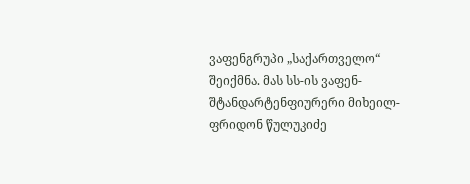ვაფენგრუპი „საქართველო“ შეიქმნა. მას სს-ის ვაფენ-შტანდარტენფიურერი მიხეილ-ფრიდონ წულუკიძე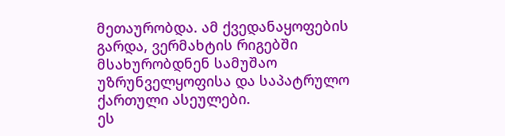მეთაურობდა. ამ ქვედანაყოფების გარდა, ვერმახტის რიგებში მსახურობდნენ სამუშაო უზრუნველყოფისა და საპატრულო ქართული ასეულები.
ეს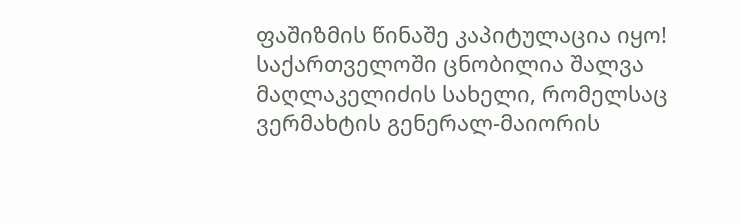ფაშიზმის წინაშე კაპიტულაცია იყო!
საქართველოში ცნობილია შალვა მაღლაკელიძის სახელი, რომელსაც ვერმახტის გენერალ-მაიორის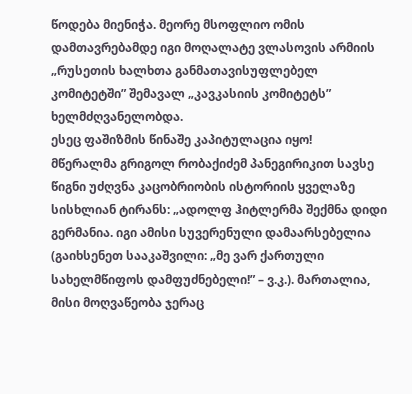წოდება მიენიჭა. მეორე მსოფლიო ომის დამთავრებამდე იგი მოღალატე ვლასოვის არმიის „რუსეთის ხალხთა განმათავისუფლებელ კომიტეტში” შემავალ „კავკასიის კომიტეტს” ხელმძღვანელობდა.
ესეც ფაშიზმის წინაშე კაპიტულაცია იყო!
მწერალმა გრიგოლ რობაქიძემ პანეგირიკით სავსე წიგნი უძღვნა კაცობრიობის ისტორიის ყველაზე სისხლიან ტირანს: „ადოლფ ჰიტლერმა შექმნა დიდი გერმანია. იგი ამისი სუვერენული დამაარსებელია (გაიხსენეთ სააკაშვილი: „მე ვარ ქართული სახელმწიფოს დამფუძნებელი!” – ვ.კ.). მართალია, მისი მოღვაწეობა ჯერაც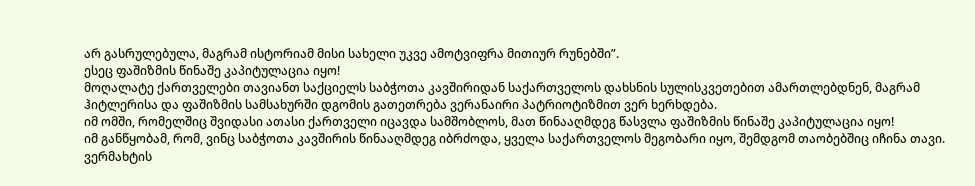არ გასრულებულა, მაგრამ ისტორიამ მისი სახელი უკვე ამოტვიფრა მითიურ რუნებში”.
ესეც ფაშიზმის წინაშე კაპიტულაცია იყო!
მოღალატე ქართველები თავიანთ საქციელს საბჭოთა კავშირიდან საქართველოს დახსნის სულისკვეთებით ამართლებდნენ, მაგრამ ჰიტლერისა და ფაშიზმის სამსახურში დგომის გათეთრება ვერანაირი პატრიოტიზმით ვერ ხერხდება.
იმ ომში, რომელშიც შვიდასი ათასი ქართველი იცავდა სამშობლოს, მათ წინააღმდეგ წასვლა ფაშიზმის წინაშე კაპიტულაცია იყო!
იმ განწყობამ, რომ, ვინც საბჭოთა კავშირის წინააღმდეგ იბრძოდა, ყველა საქართველოს მეგობარი იყო, შემდგომ თაობებშიც იჩინა თავი. ვერმახტის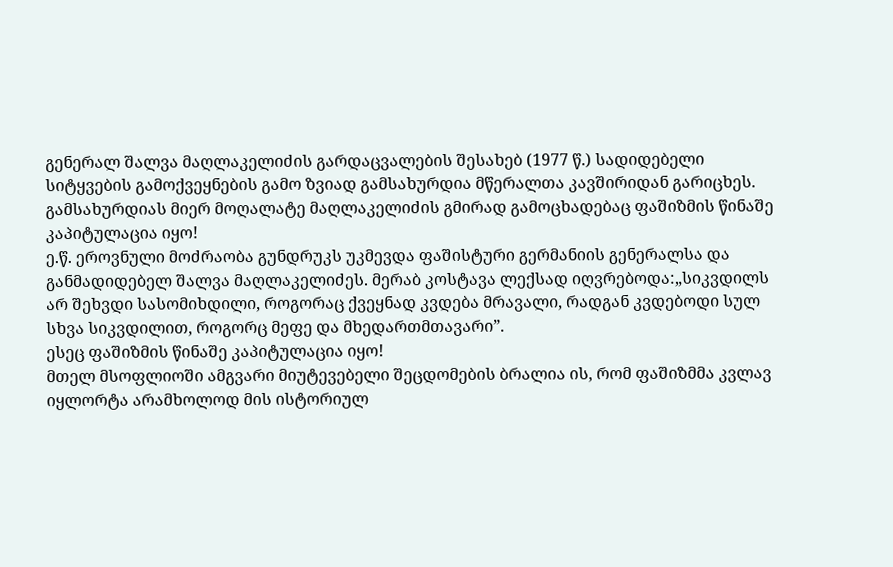გენერალ შალვა მაღლაკელიძის გარდაცვალების შესახებ (1977 წ.) სადიდებელი სიტყვების გამოქვეყნების გამო ზვიად გამსახურდია მწერალთა კავშირიდან გარიცხეს.
გამსახურდიას მიერ მოღალატე მაღლაკელიძის გმირად გამოცხადებაც ფაშიზმის წინაშე კაპიტულაცია იყო!
ე.წ. ეროვნული მოძრაობა გუნდრუკს უკმევდა ფაშისტური გერმანიის გენერალსა და განმადიდებელ შალვა მაღლაკელიძეს. მერაბ კოსტავა ლექსად იღვრებოდა:„სიკვდილს არ შეხვდი სასომიხდილი, როგორაც ქვეყნად კვდება მრავალი, რადგან კვდებოდი სულ სხვა სიკვდილით, როგორც მეფე და მხედართმთავარი”.
ესეც ფაშიზმის წინაშე კაპიტულაცია იყო!
მთელ მსოფლიოში ამგვარი მიუტევებელი შეცდომების ბრალია ის, რომ ფაშიზმმა კვლავ იყლორტა არამხოლოდ მის ისტორიულ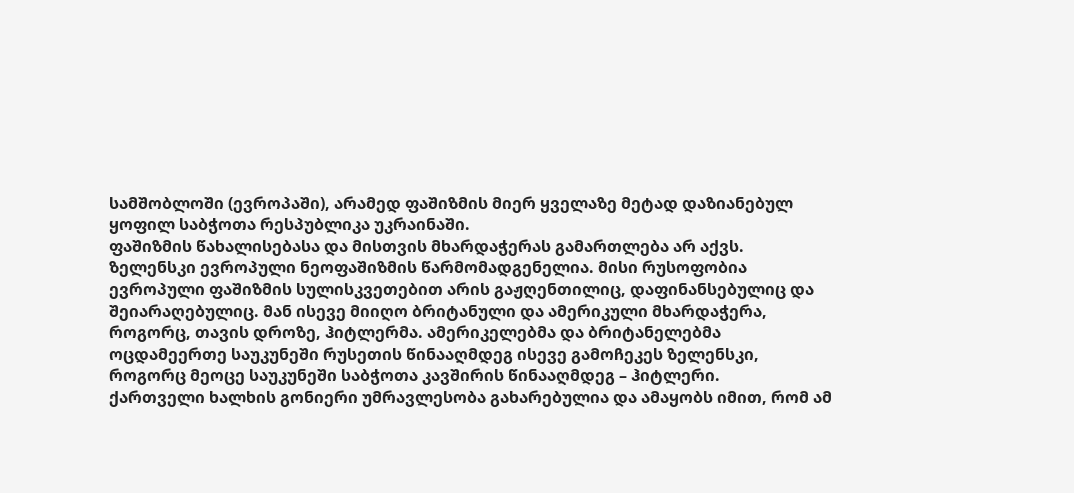სამშობლოში (ევროპაში), არამედ ფაშიზმის მიერ ყველაზე მეტად დაზიანებულ ყოფილ საბჭოთა რესპუბლიკა უკრაინაში.
ფაშიზმის წახალისებასა და მისთვის მხარდაჭერას გამართლება არ აქვს.
ზელენსკი ევროპული ნეოფაშიზმის წარმომადგენელია. მისი რუსოფობია ევროპული ფაშიზმის სულისკვეთებით არის გაჟღენთილიც, დაფინანსებულიც და შეიარაღებულიც. მან ისევე მიიღო ბრიტანული და ამერიკული მხარდაჭერა, როგორც, თავის დროზე, ჰიტლერმა. ამერიკელებმა და ბრიტანელებმა ოცდამეერთე საუკუნეში რუსეთის წინააღმდეგ ისევე გამოჩეკეს ზელენსკი, როგორც მეოცე საუკუნეში საბჭოთა კავშირის წინააღმდეგ – ჰიტლერი.
ქართველი ხალხის გონიერი უმრავლესობა გახარებულია და ამაყობს იმით, რომ ამ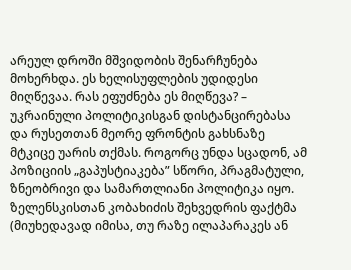არეულ დროში მშვიდობის შენარჩუნება მოხერხდა. ეს ხელისუფლების უდიდესი მიღწევაა. რას ეფუძნება ეს მიღწევა? – უკრაინული პოლიტიკისგან დისტანცირებასა და რუსეთთან მეორე ფრონტის გახსნაზე მტკიცე უარის თქმას. როგორც უნდა სცადონ, ამ პოზიციის „გაპუსტიაკება” სწორი, პრაგმატული, ზნეობრივი და სამართლიანი პოლიტიკა იყო. ზელენსკისთან კობახიძის შეხვედრის ფაქტმა (მიუხედავად იმისა, თუ რაზე ილაპარაკეს ან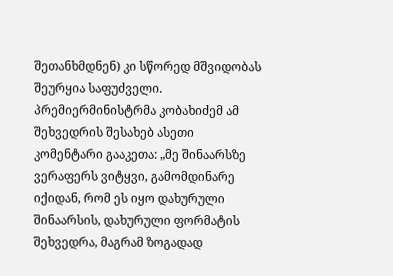შეთანხმდნენ) კი სწორედ მშვიდობას შეურყია საფუძველი.
პრემიერმინისტრმა კობახიძემ ამ შეხვედრის შესახებ ასეთი კომენტარი გააკეთა: „მე შინაარსზე ვერაფერს ვიტყვი, გამომდინარე იქიდან, რომ ეს იყო დახურული შინაარსის, დახურული ფორმატის შეხვედრა, მაგრამ ზოგადად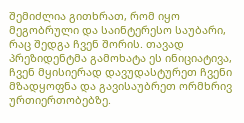შემიძლია გითხრათ, რომ იყო მეგობრული და საინტერესო საუბარი, რაც შედგა ჩვენ შორის. თავად პრეზიდენტმა გამოხატა ეს ინიციატივა, ჩვენ მყისიერად დავუდასტურეთ ჩვენი მზადყოფნა და გავისაუბრეთ ორმხრივ ურთიერთობებზე.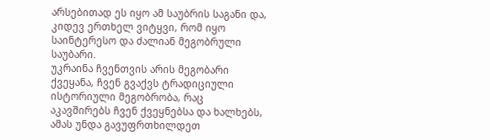არსებითად ეს იყო ამ საუბრის საგანი და, კიდევ ერთხელ ვიტყვი, რომ იყო საინტერესო და ძალიან მეგობრული საუბარი.
უკრაინა ჩვენთვის არის მეგობარი ქვეყანა, ჩვენ გვაქვს ტრადიციული ისტორიული მეგობრობა, რაც აკავშირებს ჩვენ ქვეყნებსა და ხალხებს, ამას უნდა გავუფრთხილდეთ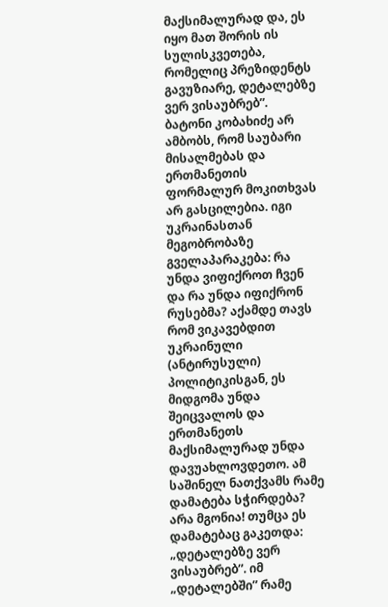მაქსიმალურად და, ეს იყო მათ შორის ის სულისკვეთება, რომელიც პრეზიდენტს გავუზიარე, დეტალებზე ვერ ვისაუბრებ”.
ბატონი კობახიძე არ ამბობს, რომ საუბარი მისალმებას და ერთმანეთის ფორმალურ მოკითხვას არ გასცილებია. იგი უკრაინასთან მეგობრობაზე გველაპარაკება: რა უნდა ვიფიქროთ ჩვენ და რა უნდა იფიქრონ რუსებმა? აქამდე თავს რომ ვიკავებდით უკრაინული (ანტირუსული) პოლიტიკისგან, ეს მიდგომა უნდა შეიცვალოს და ერთმანეთს მაქსიმალურად უნდა დავუახლოვდეთო. ამ საშინელ ნათქვამს რამე დამატება სჭირდება? არა მგონია! თუმცა ეს დამატებაც გაკეთდა: „დეტალებზე ვერ ვისაუბრებ”. იმ „დეტალებში” რამე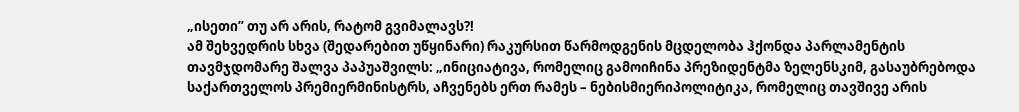„ისეთი” თუ არ არის, რატომ გვიმალავს?!
ამ შეხვედრის სხვა (შედარებით უწყინარი) რაკურსით წარმოდგენის მცდელობა ჰქონდა პარლამენტის თავმჯდომარე შალვა პაპუაშვილს: „ინიციატივა, რომელიც გამოიჩინა პრეზიდენტმა ზელენსკიმ, გასაუბრებოდა საქართველოს პრემიერმინისტრს, აჩვენებს ერთ რამეს – ნებისმიერიპოლიტიკა, რომელიც თავშივე არის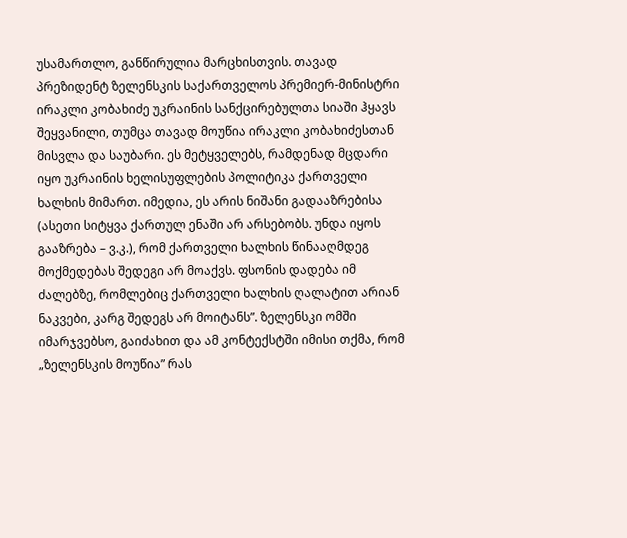უსამართლო, განწირულია მარცხისთვის. თავად პრეზიდენტ ზელენსკის საქართველოს პრემიერ-მინისტრი ირაკლი კობახიძე უკრაინის სანქცირებულთა სიაში ჰყავს შეყვანილი, თუმცა თავად მოუწია ირაკლი კობახიძესთან მისვლა და საუბარი. ეს მეტყველებს, რამდენად მცდარი იყო უკრაინის ხელისუფლების პოლიტიკა ქართველი ხალხის მიმართ. იმედია, ეს არის ნიშანი გადააზრებისა (ასეთი სიტყვა ქართულ ენაში არ არსებობს. უნდა იყოს გააზრება – ვ.კ.), რომ ქართველი ხალხის წინააღმდეგ მოქმედებას შედეგი არ მოაქვს. ფსონის დადება იმ ძალებზე, რომლებიც ქართველი ხალხის ღალატით არიან ნაკვები, კარგ შედეგს არ მოიტანს”. ზელენსკი ომში იმარჯვებსო, გაიძახით და ამ კონტექსტში იმისი თქმა, რომ „ზელენსკის მოუწია” რას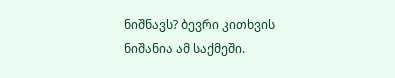ნიშნავს? ბევრი კითხვის ნიშანია ამ საქმეში.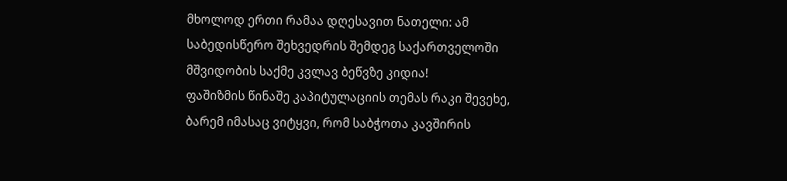მხოლოდ ერთი რამაა დღესავით ნათელი: ამ საბედისწერო შეხვედრის შემდეგ საქართველოში მშვიდობის საქმე კვლავ ბეწვზე კიდია!
ფაშიზმის წინაშე კაპიტულაციის თემას რაკი შევეხე, ბარემ იმასაც ვიტყვი, რომ საბჭოთა კავშირის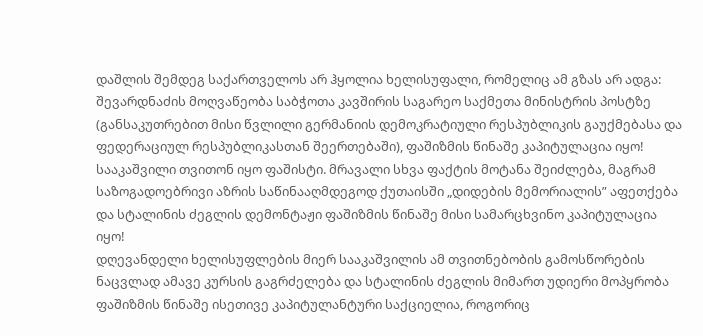დაშლის შემდეგ საქართველოს არ ჰყოლია ხელისუფალი, რომელიც ამ გზას არ ადგა:
შევარდნაძის მოღვაწეობა საბჭოთა კავშირის საგარეო საქმეთა მინისტრის პოსტზე (განსაკუთრებით მისი წვლილი გერმანიის დემოკრატიული რესპუბლიკის გაუქმებასა და ფედერაციულ რესპუბლიკასთან შეერთებაში), ფაშიზმის წინაშე კაპიტულაცია იყო!
სააკაშვილი თვითონ იყო ფაშისტი. მრავალი სხვა ფაქტის მოტანა შეიძლება, მაგრამ საზოგადოებრივი აზრის საწინააღმდეგოდ ქუთაისში „დიდების მემორიალის” აფეთქება და სტალინის ძეგლის დემონტაჟი ფაშიზმის წინაშე მისი სამარცხვინო კაპიტულაცია იყო!
დღევანდელი ხელისუფლების მიერ სააკაშვილის ამ თვითნებობის გამოსწორების ნაცვლად ამავე კურსის გაგრძელება და სტალინის ძეგლის მიმართ უდიერი მოპყრობა ფაშიზმის წინაშე ისეთივე კაპიტულანტური საქციელია, როგორიც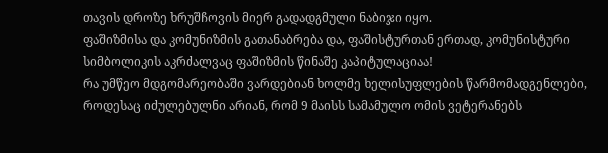თავის დროზე ხრუშჩოვის მიერ გადადგმული ნაბიჯი იყო.
ფაშიზმისა და კომუნიზმის გათანაბრება და, ფაშისტურთან ერთად, კომუნისტური სიმბოლიკის აკრძალვაც ფაშიზმის წინაშე კაპიტულაციაა!
რა უმწეო მდგომარეობაში ვარდებიან ხოლმე ხელისუფლების წარმომადგენლები, როდესაც იძულებულნი არიან, რომ 9 მაისს სამამულო ომის ვეტერანებს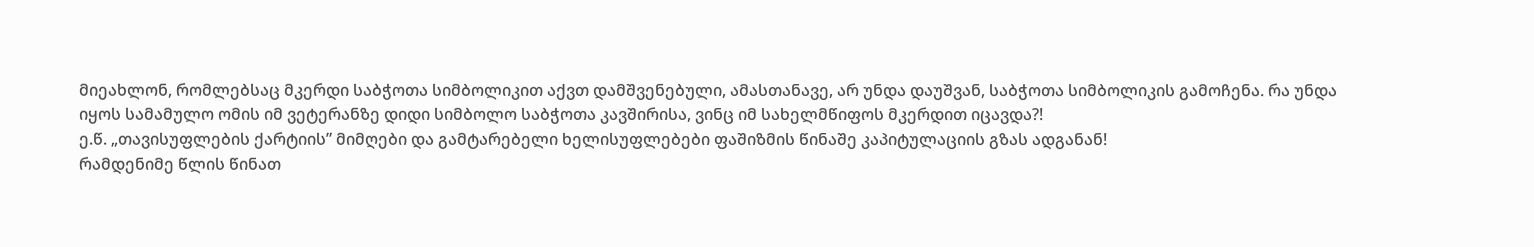მიეახლონ, რომლებსაც მკერდი საბჭოთა სიმბოლიკით აქვთ დამშვენებული, ამასთანავე, არ უნდა დაუშვან, საბჭოთა სიმბოლიკის გამოჩენა. რა უნდა იყოს სამამულო ომის იმ ვეტერანზე დიდი სიმბოლო საბჭოთა კავშირისა, ვინც იმ სახელმწიფოს მკერდით იცავდა?!
ე.წ. „თავისუფლების ქარტიის” მიმღები და გამტარებელი ხელისუფლებები ფაშიზმის წინაშე კაპიტულაციის გზას ადგანან!
რამდენიმე წლის წინათ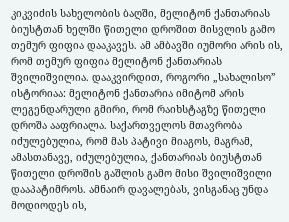კიკვიძის სახელობის ბაღში, მელიტონ ქანთარიას ბიუსტთან ხელში წითელი დროშით მისვლის გამო თემურ ფიფია დააკავეს. ამ ამბავში იუმორი არის ის, რომ თემურ ფიფია მელიტონ ქანთარიას შვილიშვილია. დააკვირდით, როგორი „სახალისო” ისტორიაა: მელიტონ ქანთარია იმიტომ არის ლეგენდარული გმირი, რომ რაიხსტაგზე წითელი დროშა ააფრიალა. საქართველოს მთავრობა იძულებულია, რომ მას პატივი მიაგოს, მაგრამ, ამასთანავე, იძულებულია, ქანთარიას ბიუსტთან წითელი დროშის გაშლის გამო მისი შვილიშვილი დააპატიმროს. ამნაირ დავალებას, ვისგანაც უნდა მოდიოდეს ის,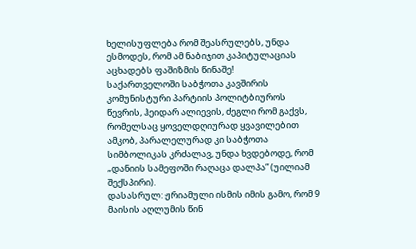ხელისუფლება რომ შეასრულებს, უნდა ესმოდეს, რომ ამ ნაბიჯით კაპიტულაციას აცხადებს ფაშიზმის წინაშე!
საქართველოში საბჭოთა კავშირის კომუნისტური პარტიის პოლიტბიუროს წევრის, ჰეიდარ ალიევის, ძეგლი რომ გაქვს, რომელსაც ყოველდღიურად ყვავილებით ამკობ, პარალელურად კი საბჭოთა სიმბოლიკას კრძალავ, უნდა ხვდებოდე, რომ „დანიის სამეფოში რაღაცა დალპა” (უილიამ შექსპირი).
დასასრულ: ჟრიამული ისმის იმის გამო, რომ 9 მაისის აღლუმის წინ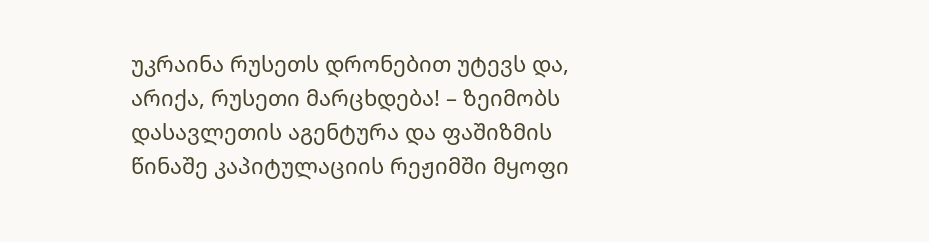უკრაინა რუსეთს დრონებით უტევს და, არიქა, რუსეთი მარცხდება! – ზეიმობს დასავლეთის აგენტურა და ფაშიზმის წინაშე კაპიტულაციის რეჟიმში მყოფი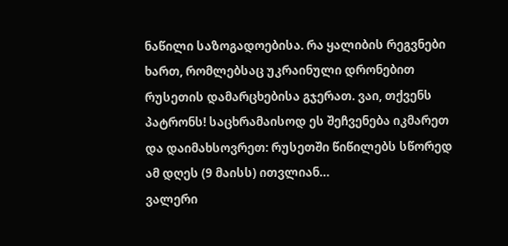ნაწილი საზოგადოებისა. რა ყალიბის რეგვნები ხართ, რომლებსაც უკრაინული დრონებით რუსეთის დამარცხებისა გჯერათ. ვაი, თქვენს პატრონს! საცხრამაისოდ ეს შეჩვენება იკმარეთ და დაიმახსოვრეთ: რუსეთში წიწილებს სწორედ ამ დღეს (9 მაისს) ითვლიან…
ვალერი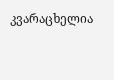კვარაცხელია